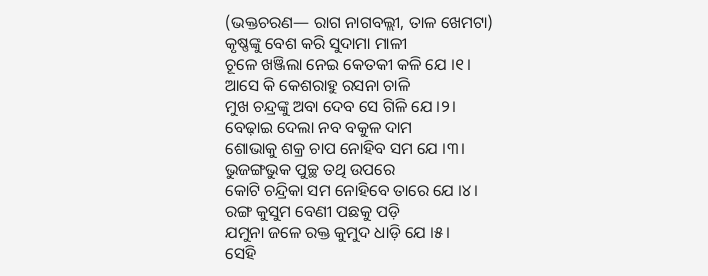(ଭକ୍ତଚରଣ— ରାଗ ନାଗବଲ୍ଲୀ, ତାଳ ଖେମଟା)
କୃଷ୍ଣଙ୍କୁ ବେଶ କରି ସୁଦାମା ମାଳୀ
ଚୂଳେ ଖଞ୍ଜିଲା ନେଇ କେତକୀ କଳି ଯେ ।୧।
ଆସେ କି କେଶରାହୁ ରସନା ଚାଳି
ମୁଖ ଚନ୍ଦ୍ରଙ୍କୁ ଅବା ଦେବ ସେ ଗିଳି ଯେ ।୨।
ବେଢ଼ାଇ ଦେଲା ନବ ବକୁଳ ଦାମ
ଶୋଭାକୁ ଶକ୍ର ଚାପ ନୋହିବ ସମ ଯେ ।୩।
ଭୁଜଙ୍ଗଭୁକ ପୁଚ୍ଛ ତଥି ଉପରେ
କୋଟି ଚନ୍ଦ୍ରିକା ସମ ନୋହିବେ ତାରେ ଯେ ।୪।
ରଙ୍ଗ କୁସୁମ ବେଣୀ ପଛକୁ ପଡ଼ି
ଯମୁନା ଜଳେ ରକ୍ତ କୁମୁଦ ଧାଡ଼ି ଯେ ।୫।
ସେହି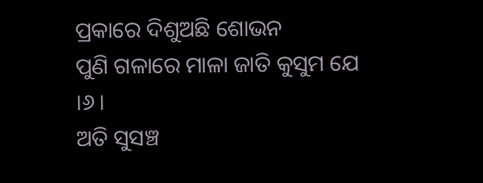ପ୍ରକାରେ ଦିଶୁଅଛି ଶୋଭନ
ପୁଣି ଗଳାରେ ମାଳା ଜାତି କୁସୁମ ଯେ ।୬।
ଅତି ସୁସଞ୍ଚ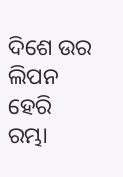ଦିଶେ ଉର ଲିପନ
ହେରି ରମ୍ଭା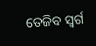ତେଜିବ ସ୍ଵର୍ଗ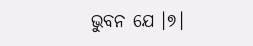ଭୁବନ ଯେ ।୭।